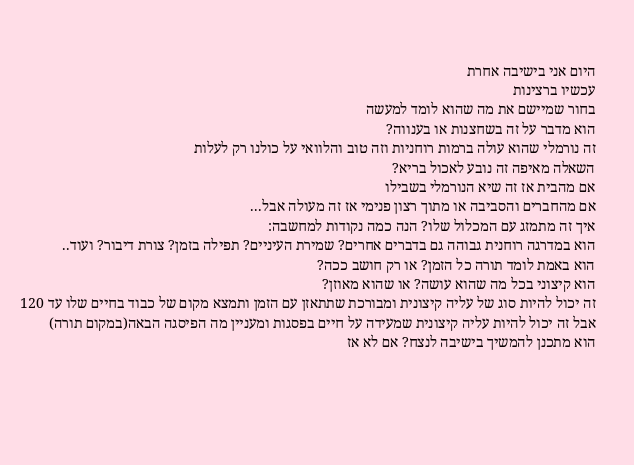היום אני בישיבה אחרת
עכשיו ברצינות
בחור שמיישם את מה שהוא לומד למעשה
הוא מדבר על זה בשחצנות או בענווה?
זה נורמלי שהוא עולה ברמות רוחניות וזה טוב והלוואי על כולנו רק לעלות
השאלה מאיפה זה נובע לאכול בריא?
אם מהבית אז זה שיא הנורמלי בשבילו
אם מהחברים והסביבה או מתוך רצון פנימי אז זה מעולה אבל...
איך זה מתמזג עם המכלול שלו? הנה כמה נקודות למחשבה:
הוא במדרגה רוחנית גבוהה גם בדברים אחרים? שמירת העיניים? תפילה בזמן? צורת דיבור? ועוד..
הוא באמת לומד תורה כל הזמן? או רק חושב ככה?
הוא קיצוני בכל מה שהוא עושה? או שהוא מאוזן?
זה יכול להיות סוג של עליה קיצונית ומבורכת שתתאזן עם הזמן ותמצא מקום של כבוד בחיים שלו עד 120
אבל זה יכול להיות עליה קיצונית שמעידה על חיים בפסגות ומעניין מה הפיסגה הבאה(במקום תורה)
הוא מתכנן להמשיך בישיבה לנצח? אם לא אז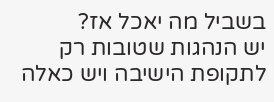בשביל מה יאכל אז?
יש הנהגות שטובות רק לתקופת הישיבה ויש כאלה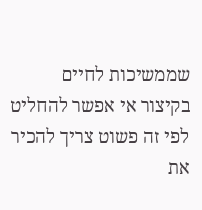שממשיכות לחיים
בקיצור אי אפשר להחליט לפי זה פשוט צריך להכיר את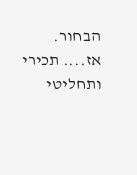הבחור.
אז.... תכירי ותחליטי